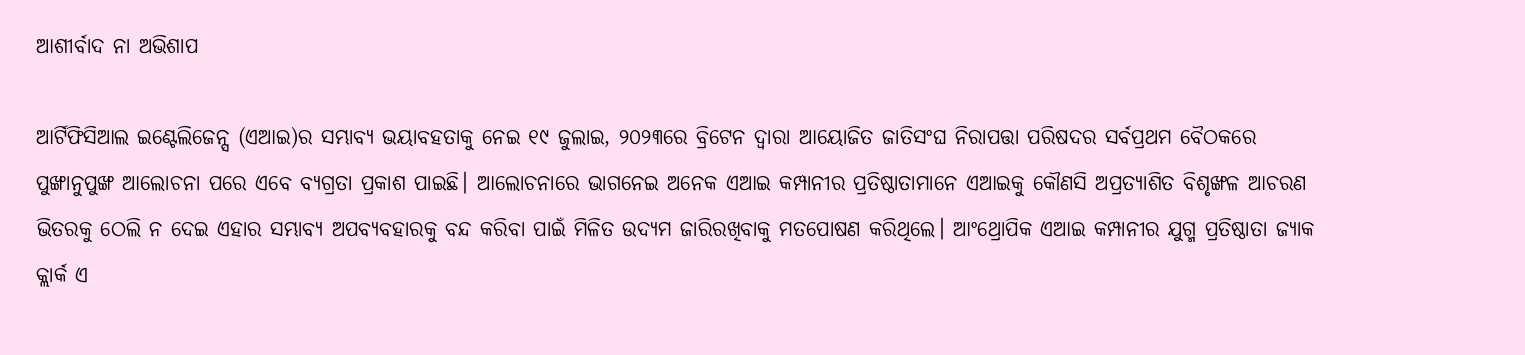ଆଶୀର୍ବାଦ ନା ଅଭିଶାପ

ଆର୍ଟିଫିସିଆଲ ଇଣ୍ଟେଲିଜେନ୍ସ (ଏଆଇ)ର ସମ୍ଭାବ୍ୟ ଭୟାବହତାକୁ ନେଇ ୧୯ ଜୁଲାଇ, ୨୦୨୩ରେ ବ୍ରିଟେନ ଦ୍ୱାରା ଆୟୋଜିତ ଜାତିସଂଘ ନିରାପତ୍ତା ପରିଷଦର ସର୍ବପ୍ରଥମ ବୈଠକରେ ପୁଙ୍ଖାନୁପୁଙ୍ଖ ଆଲୋଚନା ପରେ ଏବେ ବ୍ୟଗ୍ରତା ପ୍ରକାଶ ପାଇଛି। ଆଲୋଚନାରେ ଭାଗନେଇ ଅନେକ ଏଆଇ କମ୍ପାନୀର ପ୍ରତିଷ୍ଠାତାମାନେ ଏଆଇକୁ କୌଣସି ଅପ୍ରତ୍ୟାଶିତ ବିଶୃଙ୍ଖଳ ଆଚରଣ ଭିତରକୁ ଠେଲି ନ ଦେଇ ଏହାର ସମ୍ଭାବ୍ୟ ଅପବ୍ୟବହାରକୁ ବନ୍ଦ କରିବା ପାଇଁ ମିଳିତ ଉଦ୍ୟମ ଜାରିରଖିବାକୁ ମତପୋଷଣ କରିଥିଲେ। ଆଂଥ୍ରୋପିକ ଏଆଇ କମ୍ପାନୀର ଯୁଗ୍ମ ପ୍ରତିଷ୍ଠାତା ଜ୍ୟାକ କ୍ଲାର୍କ ଏ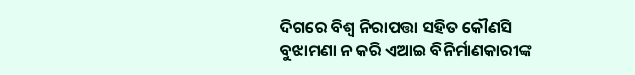ଦିଗରେ ବିଶ୍ୱ ନିରାପତ୍ତା ସହିତ କୌଣସି ବୁଝାମଣା ନ କରି ଏଆଇ ବିନିର୍ମାଣକାରୀଙ୍କ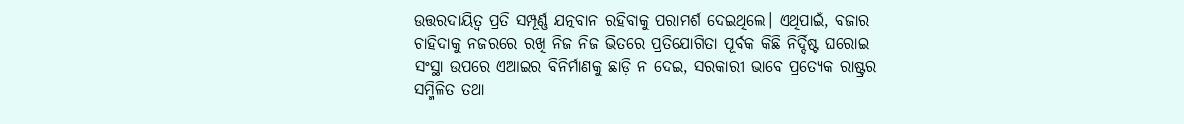ଉତ୍ତରଦାୟିତ୍ୱ ପ୍ରତି ସମ୍ପୂର୍ଣ୍ଣ ଯତ୍ନବାନ ରହିବାକୁ ପରାମର୍ଶ ଦେଇଥିଲେ। ଏଥିପାଇଁ, ବଜାର ଚାହିଦାକୁ ନଜରରେ ରଖି ନିଜ ନିଜ ଭିତରେ ପ୍ରତିଯୋଗିତା ପୂର୍ବକ କିଛି ନିର୍ଦ୍ଦିଷ୍ଟ ଘରୋଇ ସଂସ୍ଥା ଉପରେ ଏଆଇର ବିନିର୍ମାଣକୁ ଛାଡ଼ି ନ ଦେଇ, ସରକାରୀ ଭାବେ ପ୍ରତ୍ୟେକ ରାଷ୍ଟ୍ରର ସମ୍ମିଳିତ ତଥା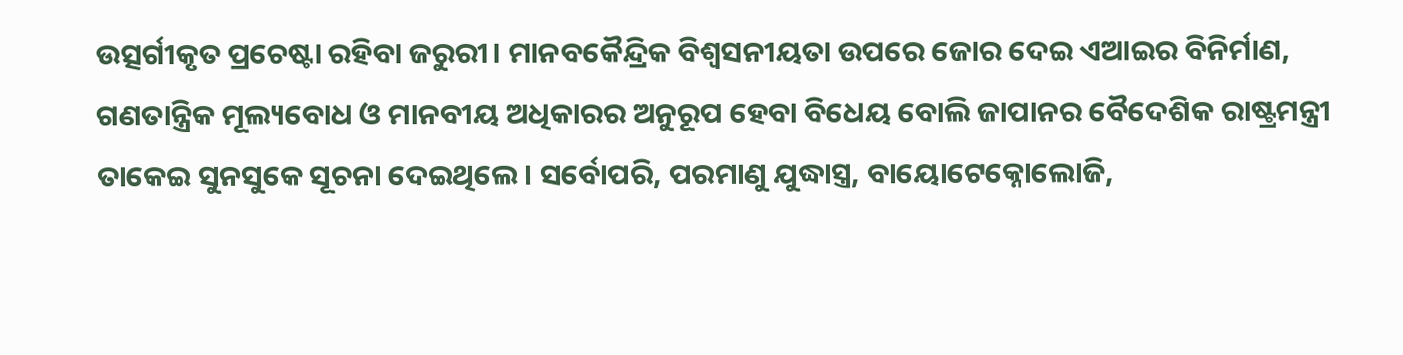ଉତ୍ସର୍ଗୀକୃତ ପ୍ରଚେଷ୍ଟା ରହିବା ଜରୁରୀ। ମାନବକୈନ୍ଦ୍ରିକ ବିଶ୍ୱସନୀୟତା ଉପରେ ଜୋର ଦେଇ ଏଆଇର ବିନିର୍ମାଣ, ଗଣତାନ୍ତ୍ରିକ ମୂଲ୍ୟବୋଧ ଓ ମାନବୀୟ ଅଧିକାରର ଅନୁରୂପ ହେବା ବିଧେୟ ବୋଲି ଜାପାନର ବୈଦେଶିକ ରାଷ୍ଟ୍ରମନ୍ତ୍ରୀ ତାକେଇ ସୁନସୁକେ ସୂଚନା ଦେଇଥିଲେ। ସର୍ବୋପରି, ପରମାଣୁ ଯୁଦ୍ଧାସ୍ତ୍ର, ବାୟୋଟେକ୍ନୋଲୋଜି,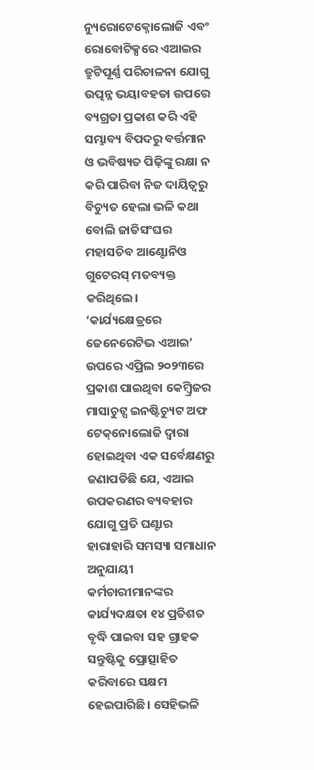ନ୍ୟୁରୋଟେକ୍ନୋଲୋଜି ଏବଂ ରୋବୋଟିକ୍ସରେ ଏଆଇର ତ୍ରୁଟିପୂର୍ଣ୍ଣ ପରିଚାଳନା ଯୋଗୁ ଉତ୍ପନ୍ନ ଭୟାବହତା ଉପରେ ବ୍ୟଗ୍ରତା ପ୍ରକାଶ କରି ଏହି ସମ୍ଭାବ୍ୟ ବିପଦରୁ ବର୍ତ୍ତମାନ ଓ ଭବିଷ୍ୟତ ପିଢ଼ିଙ୍କୁ ରକ୍ଷା ନ କରି ପାରିବା ନିଜ ଦାୟିତ୍ୱରୁ ବିଚ୍ୟୁତ ହେଲା ଭଳି କଥା ବୋଲି ଜାତିସଂଘର ମହାସଚିବ ଆଣ୍ଟୋନିଓ ଗୁଟେରସ୍‌ ମତବ୍ୟକ୍ତ କରିଥିଲେ।
‘କାର୍ଯ୍ୟକ୍ଷେତ୍ରରେ ଜେନେରେଟିଭ ଏଆଇ’ ଉପରେ ଏପ୍ରିଲ ୨୦୨୩ରେ ପ୍ରକାଶ ପାଇଥିବା କେମ୍ବ୍ରିଜର ମାସାଚୁଟ୍ସ ଇନଷ୍ଟିଚ୍ୟୁଟ ଅଫ ଟେକ୍‌ନୋଲୋଜି ଦ୍ୱାରା ହୋଇଥିବା ଏକ ସର୍ବେକ୍ଷଣରୁ ଜଣାପଡିଛି ଯେ, ଏଆଇ ଉପକରଣର ବ୍ୟବହାର ଯୋଗୁ ପ୍ରତି ଘଣ୍ଟାର ହାରାହାରି ସମସ୍ୟା ସମାଧାନ ଅନୁଯାୟୀ କର୍ମଚାରୀମାନଙ୍କର କାର୍ଯ୍ୟଦକ୍ଷତା ୧୪ ପ୍ରତିଶତ ବୃଦ୍ଧି ପାଇବା ସହ ଗ୍ରାହକ ସନ୍ତୁଷ୍ଟିକୁ ପ୍ରୋତ୍ସାହିତ କରିବାରେ ସକ୍ଷମ ହେଇପାରିଛି। ସେହିଭଳି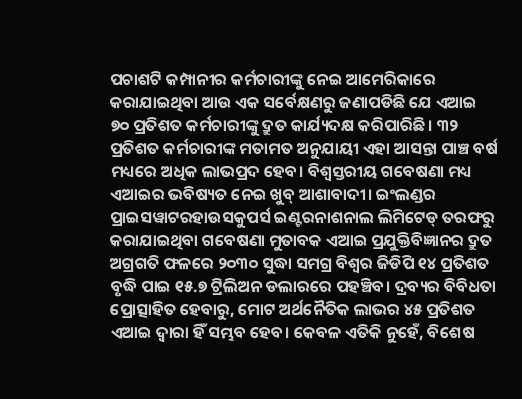ପଚାଶଟି କମ୍ପାନୀର କର୍ମଚାରୀଙ୍କୁ ନେଇ ଆମେରିକାରେ କରାଯାଇଥିବା ଆଉ ଏକ ସର୍ବେକ୍ଷଣରୁ ଜଣାପଡିଛି ଯେ ଏଆଇ ୭୦ ପ୍ରତିଶତ କର୍ମଚାରୀଙ୍କୁ ଦ୍ରୁତ କାର୍ଯ୍ୟଦକ୍ଷ କରିପାରିଛି। ୩୨ ପ୍ରତିଶତ କର୍ମଚାରୀଙ୍କ ମତାମତ ଅନୁଯାୟୀ ଏହା ଆସନ୍ତା ପାଞ୍ଚ ବର୍ଷ ମଧ୍ୟରେ ଅଧିକ ଲାଭପ୍ରଦ ହେବ। ବିଶ୍ୱସ୍ତରୀୟ ଗବେଷଣା ମଧ୍ୟ ଏଆଇର ଭବିଷ୍ୟତ ନେଇ ଖୁବ୍‌ ଆଶାବାଦୀ। ଇଂଲଣ୍ଡର ପ୍ରାଇସୱାଟରହାଉସକୁପର୍ସ ଇଣ୍ଟରନାଶନାଲ ଲିମିଟେଡ୍‌ ତରଫରୁ କରାଯାଇଥିବା ଗବେଷଣା ମୁତାବକ ଏଆଇ ପ୍ରଯୁକ୍ତିବିଜ୍ଞାନର ଦ୍ରୁତ ଅଗ୍ରଗତି ଫଳରେ ୨୦୩୦ ସୁଦ୍ଧା ସମଗ୍ର ବିଶ୍ୱର ଜିଡିପି ୧୪ ପ୍ରତିଶତ ବୃଦ୍ଧି ପାଇ ୧୫.୭ ଟ୍ରିଲିଅନ ଡଲାରରେ ପହଞ୍ଚିବ। ଦ୍ରବ୍ୟର ବିବିଧତା ପ୍ରୋତ୍ସାହିତ ହେବାରୁ, ମୋଟ ଅର୍ଥନୈତିକ ଲାଭର ୪୫ ପ୍ରତିଶତ ଏଆଇ ଦ୍ୱାରା ହିଁ ସମ୍ଭବ ହେବ। କେବଳ ଏତିକି ନୁହେଁ, ବିଶେଷ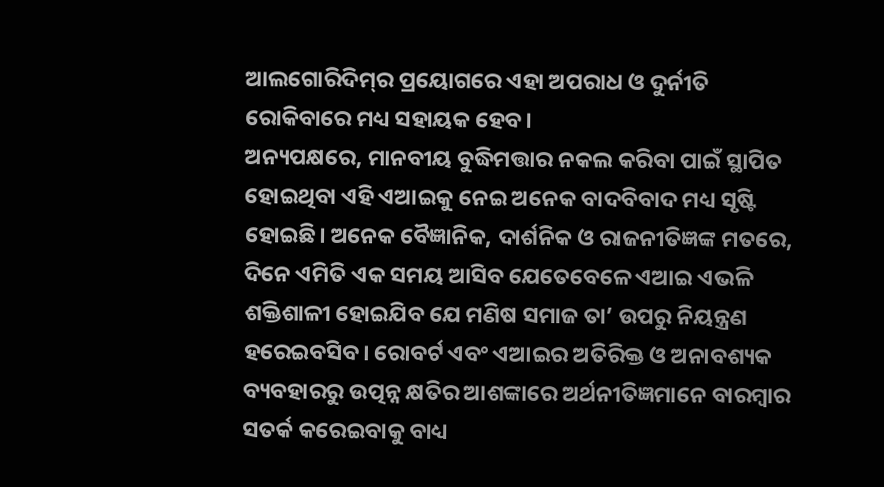ଆଲଗୋରିଦିମ୍‌ର ପ୍ରୟୋଗରେ ଏହା ଅପରାଧ ଓ ଦୁର୍ନୀତି ରୋକିବାରେ ମଧ୍ୟ ସହାୟକ ହେବ।
ଅନ୍ୟପକ୍ଷରେ, ମାନବୀୟ ବୁଦ୍ଧିମତ୍ତାର ନକଲ କରିବା ପାଇଁ ସ୍ଥାପିତ ହୋଇଥିବା ଏହି ଏଆଇକୁ ନେଇ ଅନେକ ବାଦବିବାଦ ମଧ୍ୟ ସୃଷ୍ଟି ହୋଇଛି। ଅନେକ ବୈଜ୍ଞାନିକ, ଦାର୍ଶନିକ ଓ ରାଜନୀତିଜ୍ଞଙ୍କ ମତରେ, ଦିନେ ଏମିତି ଏକ ସମୟ ଆସିବ ଯେତେବେଳେ ଏଆଇ ଏଭଳି ଶକ୍ତିଶାଳୀ ହୋଇଯିବ ଯେ ମଣିଷ ସମାଜ ତା’ ଉପରୁ ନିୟନ୍ତ୍ରଣ ହରେଇବସିବ। ରୋବର୍ଟ ଏବଂ ଏଆଇର ଅତିରିକ୍ତ ଓ ଅନାବଶ୍ୟକ ବ୍ୟବହାରରୁ ଉତ୍ପନ୍ନ କ୍ଷତିର ଆଶଙ୍କାରେ ଅର୍ଥନୀତିଜ୍ଞମାନେ ବାରମ୍ବାର ସତର୍କ କରେଇବାକୁ ବାଧ୍ୟ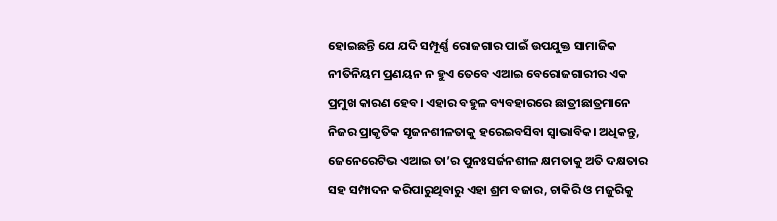ହୋଇଛନ୍ତି ଯେ ଯଦି ସମ୍ପୂର୍ଣ୍ଣ ରୋଜଗାର ପାଇଁ ଉପଯୁକ୍ତ ସାମାଜିକ ନୀତିନିୟମ ପ୍ରଣୟନ ନ ହୁଏ ତେବେ ଏଆଇ ବେରୋଜଗାରୀର ଏକ ପ୍ରମୁଖ କାରଣ ହେବ। ଏହାର ବହୁଳ ବ୍ୟବହାରରେ ଛାତ୍ରୀଛାତ୍ରମାନେ ନିଜର ପ୍ରାକୃତିକ ସୃଜନଶୀଳତାକୁ ହରେଇବସିବା ସ୍ବାଭାବିକ। ଅଧିକନ୍ତୁ, ଜେନେରେଟିଭ ଏଆଇ ତା’ର ପୁନଃସର୍ଜନଶୀଳ କ୍ଷମତାକୁ ଅତି ଦକ୍ଷତାର ସହ ସମ୍ପାଦନ କରିପାରୁଥିବାରୁ ଏହା ଶ୍ରମ ବଜାର, ଚାକିରି ଓ ମଜୁରିକୁ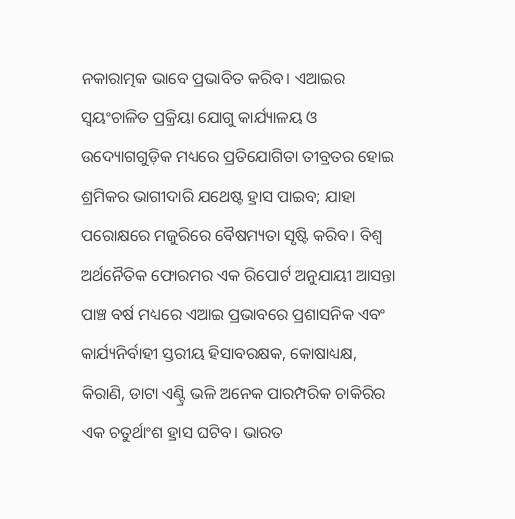ନକାରାତ୍ମକ ଭାବେ ପ୍ରଭାବିତ କରିବ। ଏଆଇର ସ୍ବୟଂଚାଳିତ ପ୍ରକ୍ରିୟା ଯୋଗୁ କାର୍ଯ୍ୟାଳୟ ଓ ଉଦ୍ୟୋଗଗୁଡ଼ିକ ମଧ୍ୟରେ ପ୍ରତିଯୋଗିତା ତୀବ୍ରତର ହୋଇ ଶ୍ରମିକର ଭାଗୀଦାରି ଯଥେଷ୍ଟ ହ୍ରାସ ପାଇବ; ଯାହା ପରୋକ୍ଷରେ ମଜୁରିରେ ବୈଷମ୍ୟତା ସୃଷ୍ଟି କରିବ। ବିଶ୍ୱ ଅର୍ଥନୈତିକ ଫୋରମର ଏକ ରିପୋର୍ଟ ଅନୁଯାୟୀ ଆସନ୍ତା ପାଞ୍ଚ ବର୍ଷ ମଧ୍ୟରେ ଏଆଇ ପ୍ରଭାବରେ ପ୍ରଶାସନିକ ଏବଂ କାର୍ଯ୍ୟନିର୍ବାହୀ ସ୍ତରୀୟ ହିସାବରକ୍ଷକ, କୋଷାଧ୍ୟକ୍ଷ, କିରାଣି, ଡାଟା ଏଣ୍ଟ୍ରି ଭଳି ଅନେକ ପାରମ୍ପରିକ ଚାକିରିର ଏକ ଚତୁର୍ଥାଂଶ ହ୍ରାସ ଘଟିବ। ଭାରତ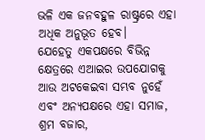ଭଳି ଏକ ଜନବହୁଳ ରାଷ୍ଟ୍ରରେ ଏହା ଅଧିକ ଅନୁଭୂତ ହେବ।
ଯେହେତୁ ଏକପକ୍ଷରେ ବିଭିନ୍ନ କ୍ଷେତ୍ରରେ ଏଆଇର ଉପଯୋଗକୁ ଆଉ ଅଟକେଇବା ସମ୍ଭବ ନୁହେଁ ଏବଂ ଅନ୍ୟପକ୍ଷରେ ଏହା ସମାଜ, ଶ୍ରମ ବଜାର,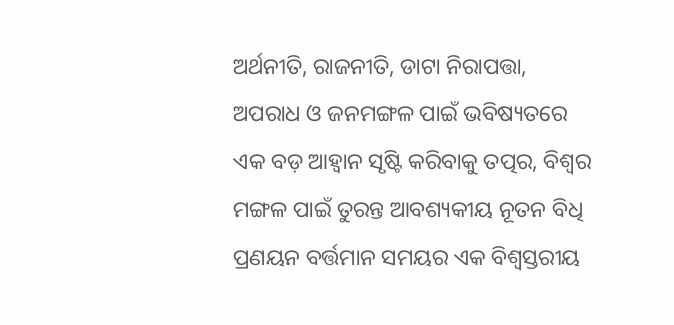ଅର୍ଥନୀତି, ରାଜନୀତି, ଡାଟା ନିରାପତ୍ତା, ଅପରାଧ ଓ ଜନମଙ୍ଗଳ ପାଇଁ ଭବିଷ୍ୟତରେ ଏକ ବଡ଼ ଆହ୍ବାନ ସୃଷ୍ଟି କରିବାକୁ ତତ୍ପର, ବିଶ୍ୱର ମଙ୍ଗଳ ପାଇଁ ତୁରନ୍ତ ଆବଶ୍ୟକୀୟ ନୂତନ ବିଧି ପ୍ରଣୟନ ବର୍ତ୍ତମାନ ସମୟର ଏକ ବିଶ୍ୱସ୍ତରୀୟ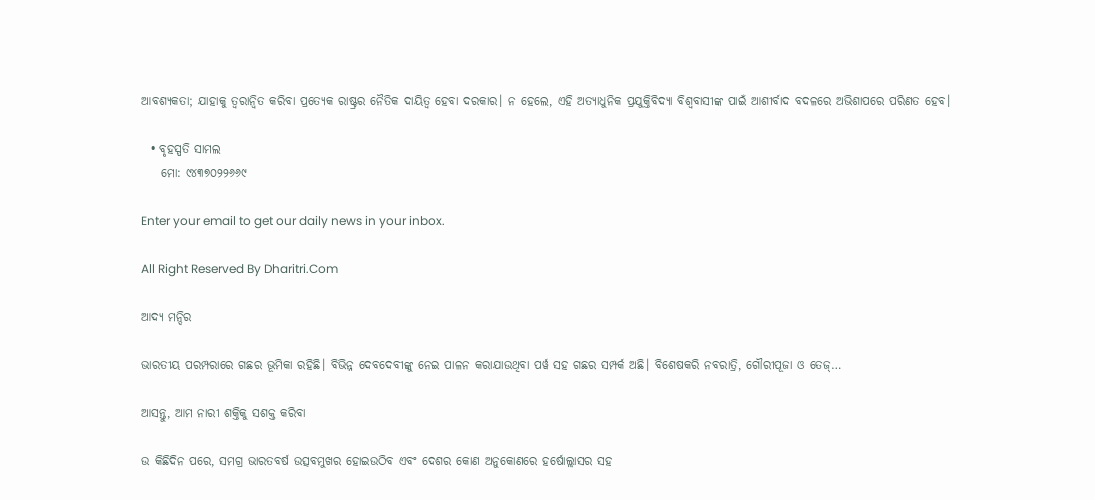ଆବଶ୍ୟକତା; ଯାହାକୁ ତ୍ୱରାନ୍ବିତ କରିବା ପ୍ରତ୍ୟେକ ରାଷ୍ଟ୍ରର ନୈତିକ ଦାୟିତ୍ୱ ହେବା ଦରକାର। ନ ହେଲେ, ଏହି ଅତ୍ୟାଧୁନିକ ପ୍ରଯୁକ୍ତିବିଦ୍ୟା ବିଶ୍ୱବାସୀଙ୍କ ପାଇଁ ଆଶୀର୍ବାଦ ବଦଳରେ ଅଭିଶାପରେ ପରିଣତ ହେବ।

  • ବୃହସ୍ପତି ସାମଲ
    ମୋ: ୯୪୩୭୦୨୨୬୬୯

Enter your email to get our daily news in your inbox.

All Right Reserved By Dharitri.Com

ଆଦ୍ୟ ମନ୍ଦିର

ଭାରତୀୟ ପରମ୍ପରାରେ ଗଛର ଭୂମିକା ରହିଛି। ବିଭିନ୍ନ ଦେବଦେବୀଙ୍କୁ ନେଇ ପାଳନ କରାଯାଉଥିବା ପର୍ୱ ସହ ଗଛର ସମ୍ପର୍କ ଅଛି। ବିଶେଷକରି ନବରାତ୍ରି, ଗୌରୀପୂଜା ଓ ତେଜ୍‌…

ଆସନ୍ତୁ, ଆମ ନାରୀ ଶକ୍ତିକୁ ସଶକ୍ତ କରିବା

ଉ କିଛିଦିନ ପରେ, ସମଗ୍ର ଭାରତବର୍ଷ ଉତ୍ସବମୁଖର ହୋଇଉଠିବ ଏବଂ ଦେଶର କୋଣ ଅନୁକୋଣରେ ହର୍ଷୋଲ୍ଲାସର ସହ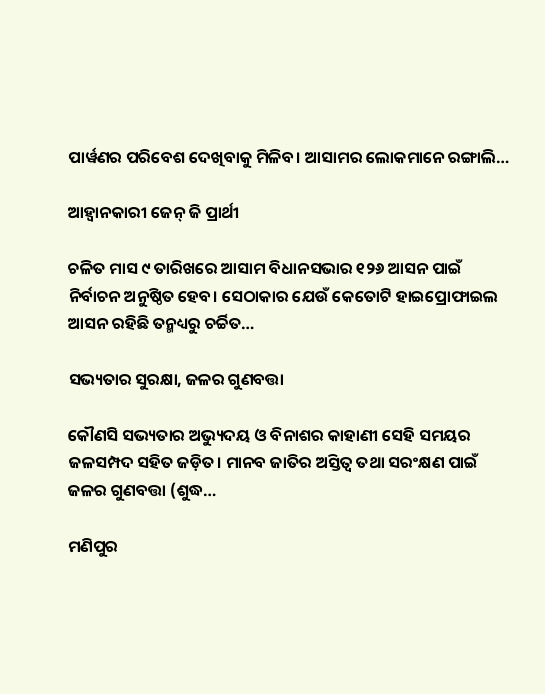ପାର୍ୱଣର ପରିବେଶ ଦେଖିବାକୁ ମିଳିବ। ଆସାମର ଲୋକମାନେ ରଙ୍ଗାଲି…

ଆହ୍ବାନକାରୀ ଜେନ୍‌ ଜି ପ୍ରାର୍ଥୀ

ଚଳିତ ମାସ ୯ ତାରିଖରେ ଆସାମ ବିଧାନସଭାର ୧୨୬ ଆସନ ପାଇଁ ନିର୍ବାଚନ ଅନୁଷ୍ଠିତ ହେବ। ସେଠାକାର ଯେଉଁ କେତୋଟି ହାଇପ୍ରୋଫାଇଲ ଆସନ ରହିଛି ତନ୍ମଧ୍ୟରୁ ଚର୍ଚ୍ଚିତ…

ସଭ୍ୟତାର ସୁରକ୍ଷା, ଜଳର ଗୁଣବତ୍ତା

କୌଣସି ସଭ୍ୟତାର ଅଭ୍ୟୁଦୟ ଓ ବିନାଶର କାହାଣୀ ସେହି ସମୟର ଜଳସମ୍ପଦ ସହିତ ଜଡ଼ିତ। ମାନବ ଜାତିର ଅସ୍ତିତ୍ୱ ତଥା ସରଂକ୍ଷଣ ପାଇଁ ଜଳର ଗୁଣବତ୍ତା (ଶୁଦ୍ଧ…

ମଣିପୁର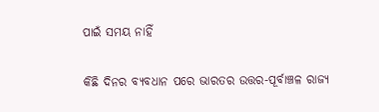ପାଇଁ ସମୟ ନାହିଁ

କିଛି ଦିନର ବ୍ୟବଧାନ ପରେ ଭାରତର ଉତ୍ତର-ପୂର୍ବାଞ୍ଚଳ ରାଜ୍ୟ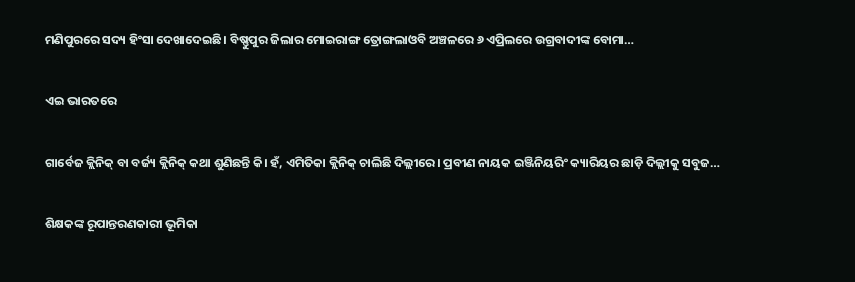ମଣିପୁରରେ ସଦ୍ୟ ହିଂସା ଦେଖାଦେଇଛି। ବିଷ୍ଣୁପୁର ଜିଲାର ମୋଇରାଙ୍ଗ ତ୍ରୋଙ୍ଗଲାଓବି ଅଞ୍ଚଳରେ ୬ ଏପ୍ରିଲରେ ଉଗ୍ରବାଦୀଙ୍କ ବୋମା…

ଏଇ ଭାରତରେ

ଗାର୍ବେଜ କ୍ଲିନିକ୍‌ ବା ବର୍ଜ୍ୟ କ୍ଲିନିକ୍‌ କଥା ଶୁଣିଛନ୍ତି କି। ହଁ, ଏମିତିକା କ୍ଲିନିକ୍‌ ଚାଲିଛି ଦିଲ୍ଲୀରେ। ପ୍ରବୀଣ ନାୟକ ଇଞ୍ଜିନିୟରିଂ କ୍ୟାରିୟର ଛାଡ଼ି ଦିଲ୍ଲୀକୁ ସବୁଜ…

ଶିକ୍ଷକଙ୍କ ରୂପାନ୍ତରଣକାରୀ ଭୂମିକା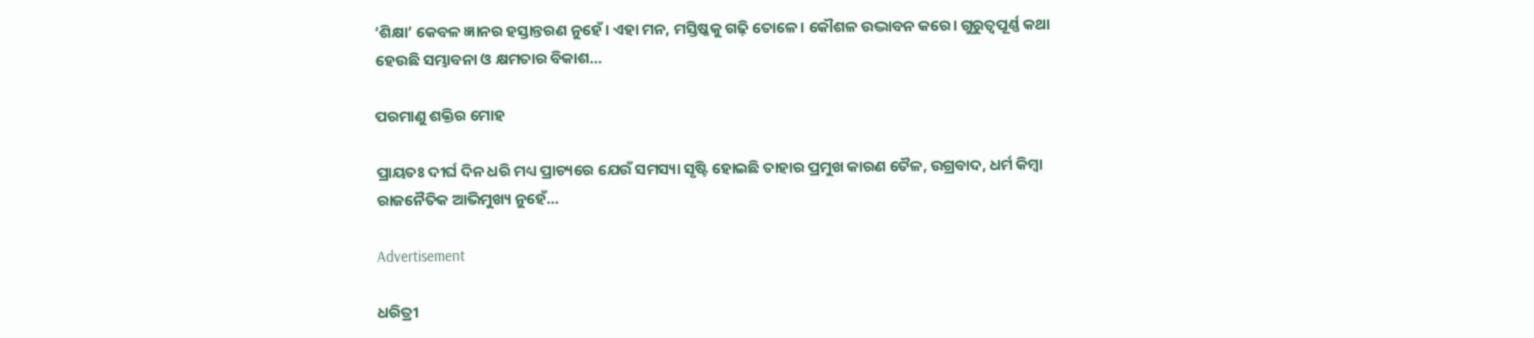‘ଶିକ୍ଷା’ କେବଳ ଜ୍ଞାନର ହସ୍ତାନ୍ତରଣ ନୁହେଁ। ଏହା ମନ, ମସ୍ତିଷ୍କକୁ ଗଢ଼ି ତୋଳେ। କୌଶଳ ଉଦ୍ଭାବନ କରେ। ଗୁରୁତ୍ୱପୂର୍ଣ୍ଣ କଥା ହେଉଛି ସମ୍ଭାବନା ଓ କ୍ଷମତାର ବିକାଶ…

ପରମାଣୁ ଶକ୍ତିର ମୋହ

ପ୍ରାୟତଃ ଦୀର୍ଘ ଦିନ ଧରି ମଧ୍ୟ ପ୍ରାଚ୍ୟରେ ଯେଉଁ ସମସ୍ୟା ସୃଷ୍ଟି ହୋଇଛି ତାହାର ପ୍ରମୁଖ କାରଣ ତୈଳ, ଉଗ୍ରବାଦ, ଧର୍ମ କିମ୍ବା ରାଜନୈତିକ ଆଭିମୁଖ୍ୟ ନୁହେଁ…

Advertisement

ଧରିତ୍ରୀ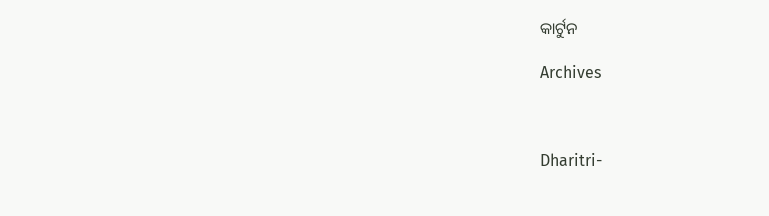କାର୍ଟୁନ

Archives



Dharitri-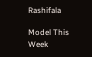Rashifala

Model This Week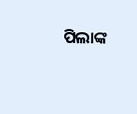ପିଲାଙ୍କ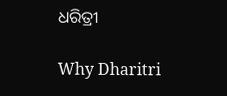ଧରିତ୍ରୀ

Why Dharitri